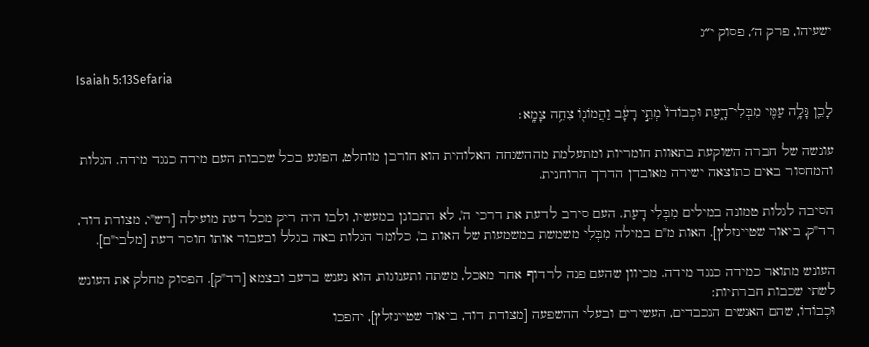ישעיהו, פרק ה׳, פסוק י״ג

Isaiah 5:13Sefaria

לָכֵ֛ן גָּלָ֥ה עַמִּ֖י מִבְּלִי־דָ֑עַת וּכְבוֹדוֹ֙ מְתֵ֣י רָעָ֔ב וַהֲמוֹנ֖וֹ צִחֵ֥ה צָמָֽא׃

עונשה של חברה השוקעת בתאוות חומריות ומתעלמת מההשגחה האלוהית הוא חורבן מוחלט, הפוגע בכל שכבות העם מידה כנגד מידה. הגלות והמחסור באים כתוצאה ישירה מאובדן הדרך הרוחנית.

הסיבה לגלות טמונה במילים מִבְּלִי דָעַת. העם סירב לדעת את דרכי ה', לא התבונן במעשיו, ולבו היה ריק מכל דעת מועילה [רש"י, מצודת דוד, רד"ק, ביאור שטיינזלץ]. האות מ"ם במילה מִבְּלִי משמשת במשמעות של האות ב', כלומר הגלות באה בגלל ובעבור אותו חוסר דעת [מלבי"ם].

העונש מתואר כמידה כנגד מידה. מכיוון שהעם פנה לרדוף אחר מאכל, משתה ותענוגות, הוא נענש ברעב ובצמא [רד"ק]. הפסוק מחלק את העונש לשתי שכבות חברתיות:
וּכְבוֹדוֹ, שהם האנשים הנכבדים, העשירים ובעלי ההשפעה [מצודת דוד, ביאור שטיינזלץ], יהפכו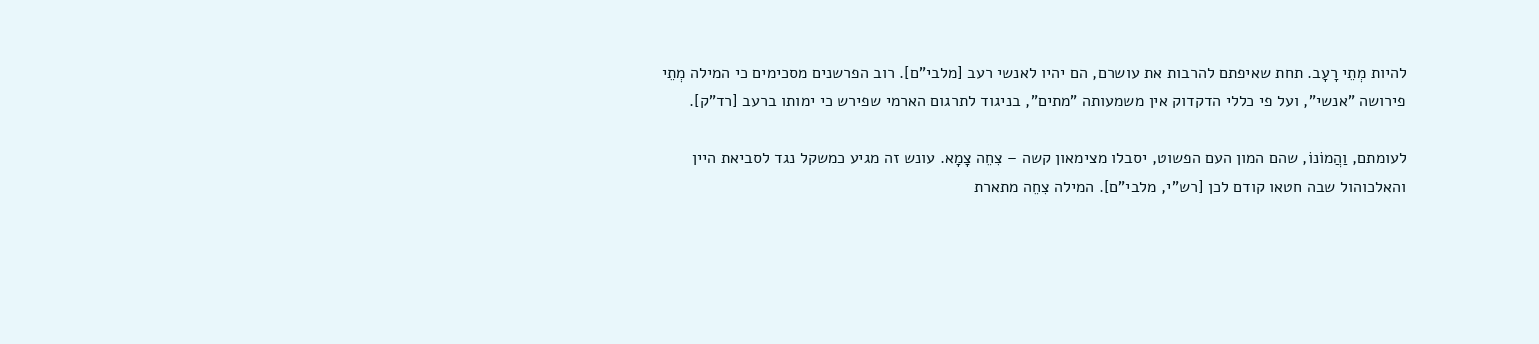להיות מְתֵי רָעָב. תחת שאיפתם להרבות את עושרם, הם יהיו לאנשי רעב [מלבי"ם]. רוב הפרשנים מסכימים כי המילה מְתֵי פירושה "אנשי", ועל פי כללי הדקדוק אין משמעותה "מתים", בניגוד לתרגום הארמי שפירש כי ימותו ברעב [רד"ק].

לעומתם, וַהֲמוֹנוֹ, שהם המון העם הפשוט, יסבלו מצימאון קשה – צִחֵה צָמָא. עונש זה מגיע כמשקל נגד לסביאת היין והאלכוהול שבה חטאו קודם לכן [רש"י, מלבי"ם]. המילה צִחֵה מתארת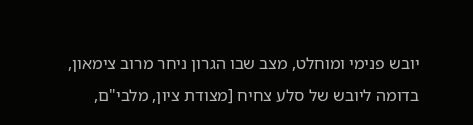יובש פנימי ומוחלט, מצב שבו הגרון ניחר מרוב צימאון, בדומה ליובש של סלע צחיח [מצודת ציון, מלבי"ם,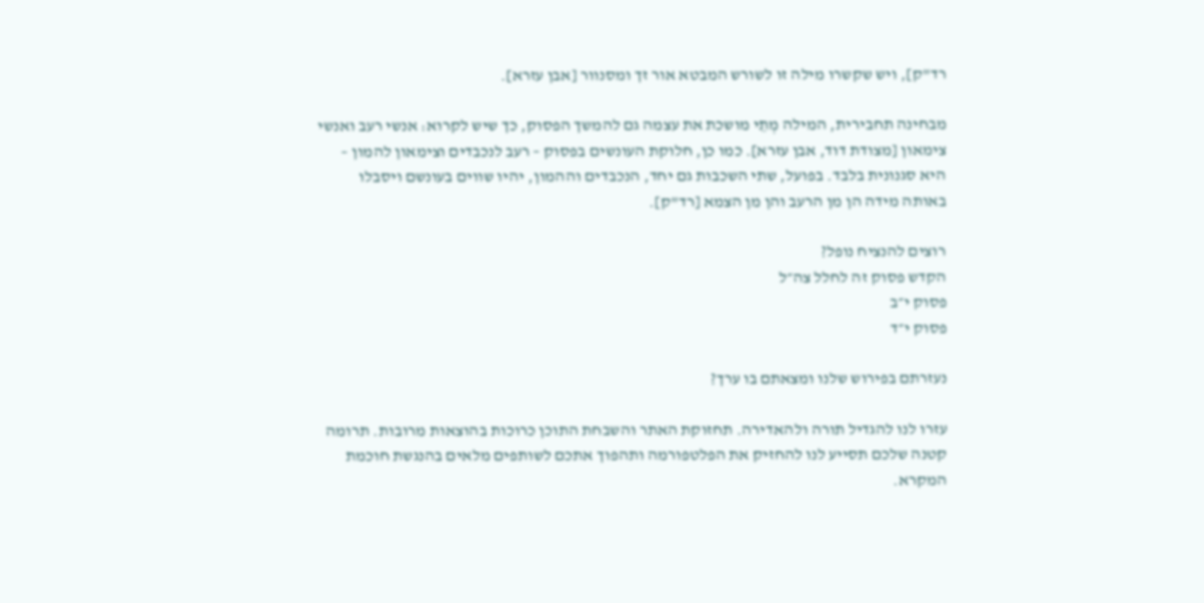רד"ק], ויש שקשרו מילה זו לשורש המבטא אור זך ומסנוור [אבן עזרא].

מבחינה תחבירית, המילה מְתֵי מושכת את עצמה גם להמשך הפסוק, כך שיש לקרוא: אנשי רעב ואנשי צימאון [מצודת דוד, אבן עזרא]. כמו כן, חלוקת העונשים בפסוק – רעב לנכבדים וצימאון להמון – היא סגנונית בלבד. בפועל, שתי השכבות גם יחד, הנכבדים וההמון, יהיו שווים בעונשם ויסבלו באותה מידה הן מן הרעב והן מן הצמא [רד"ק].

רוצים להנציח נופל?
הקדש פסוק זה לחלל צה״ל
פסוק י״ב
פסוק י״ד

נעזרתם בפירוש שלנו ומצאתם בו ערך?

עזרו לנו להגדיל תורה ולהאדירה. תחזוקת האתר והשבחת התוכן כרוכות בהוצאות מרובות. תרומה קטנה שלכם תסייע לנו להחזיק את הפלטפורמה ותהפוך אתכם לשותפים מלאים בהנגשת חוכמת המקרא.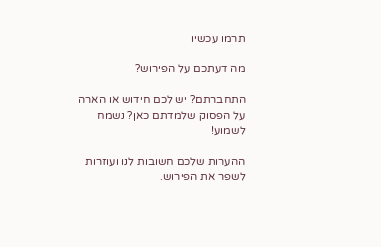תרמו עכשיו

מה דעתכם על הפירוש?

התחברתם? יש לכם חידוש או הארה על הפסוק שלמדתם כאן? נשמח לשמוע!

ההערות שלכם חשובות לנו ועוזרות לשפר את הפירוש.